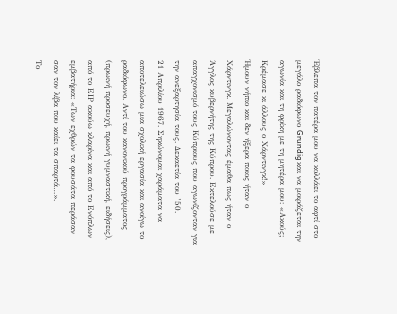Έβλεπα τον πατέρα μου να κολλάει το αφτί στο μεγάλο ραδιόφωνο Grundig και να μοιράζεται την αγωνία και τη φρίκη με τη μητέρα μου: «Ακούς; Κρέμασε κι άλλους ο Χάρντινγκ!»
Ήμουν νήπιο και δεν ήξερα ποιος ήταν ο Χάρντινγκ. Μεγαλώνοντας έμαθα πως ήταν ο Άγγλος κυβερνήτης της Κύπρου. Εκτελούσε με απαγχονισμό τους Κύπριους που αγωνίζονταν για την ανεξαρτησία τους. Δεκαετία του ’50.
21 Απριλίου 1967. Σηκώνομαι χαράματα να αποτελειώσω μια σχολική εργασία και ανοίγω το ραδιόφωνο. Αντί του κανονικού προγράμματος (πρωινή προσευχή, πρωινή γυμναστική, ειδήσεις), από το ΕΙΡ ακούω κλαρίνα και από το Ενόπλων εμβατήρια: «Των εχθρών τα φουσάτα περάσαν σαν τον λίβα που καίει τα σπαρτά…».
Το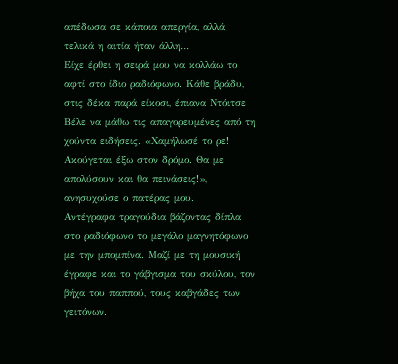απέδωσα σε κάποια απεργία, αλλά τελικά η αιτία ήταν άλλη…
Είχε έρθει η σειρά μου να κολλάω το αφτί στο ίδιο ραδιόφωνο. Κάθε βράδυ, στις δέκα παρά είκοσι, έπιανα Ντόιτσε Βέλε να μάθω τις απαγορευμένες από τη χούντα ειδήσεις. «Χαμήλωσέ το ρε! Ακούγεται έξω στον δρόμο. Θα με απολύσουν και θα πεινάσεις!», ανησυχούσε ο πατέρας μου.
Αντέγραφα τραγούδια βάζοντας δίπλα στο ραδιόφωνο το μεγάλο μαγνητόφωνο με την μπομπίνα. Μαζί με τη μουσική έγραφε και το γάβγισμα του σκύλου, τον βήχα του παππού, τους καβγάδες των γειτόνων.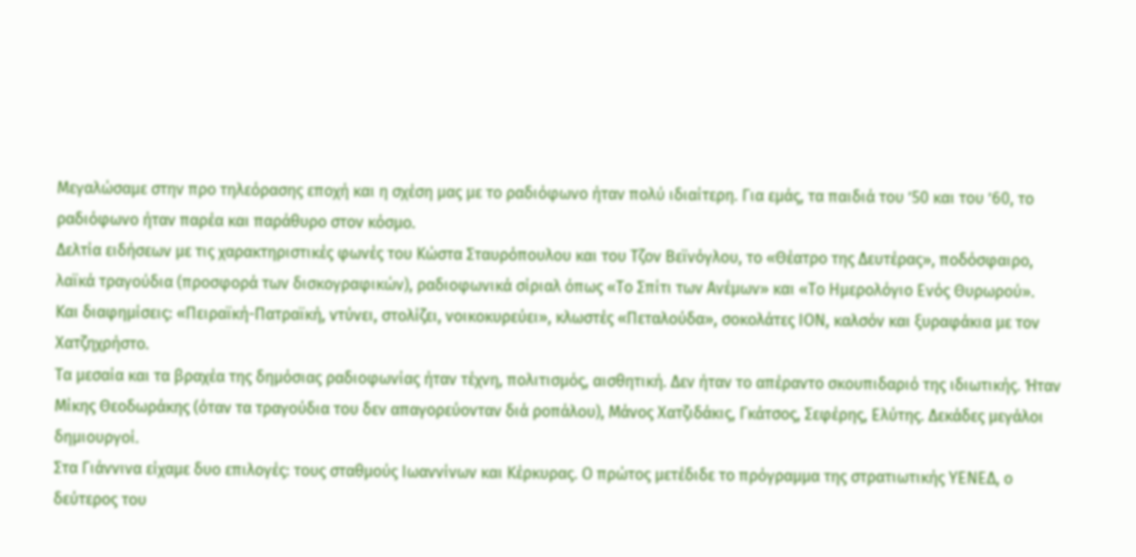Μεγαλώσαμε στην προ τηλεόρασης εποχή και η σχέση μας με το ραδιόφωνο ήταν πολύ ιδιαίτερη. Για εμάς, τα παιδιά του ’50 και του ’60, το ραδιόφωνο ήταν παρέα και παράθυρο στον κόσμο.
Δελτία ειδήσεων με τις χαρακτηριστικές φωνές του Κώστα Σταυρόπουλου και του Τζον Βεϊνόγλου, το «Θέατρο της Δευτέρας», ποδόσφαιρο, λαϊκά τραγούδια (προσφορά των δισκογραφικών), ραδιοφωνικά σίριαλ όπως «Το Σπίτι των Ανέμων» και «Το Ημερολόγιο Ενός Θυρωρού».
Και διαφημίσεις: «Πειραϊκή-Πατραϊκή, ντύνει, στολίζει, νοικοκυρεύει», κλωστές «Πεταλούδα», σοκολάτες ΙΟΝ, καλσόν και ξυραφάκια με τον Χατζηχρήστο.
Τα μεσαία και τα βραχέα της δημόσιας ραδιοφωνίας ήταν τέχνη, πολιτισμός, αισθητική. Δεν ήταν το απέραντο σκουπιδαριό της ιδιωτικής. Ήταν Μίκης Θεοδωράκης (όταν τα τραγούδια του δεν απαγορεύονταν διά ροπάλου), Μάνος Χατζιδάκις, Γκάτσος, Σεφέρης, Ελύτης. Δεκάδες μεγάλοι δημιουργοί.
Στα Γιάννινα είχαμε δυο επιλογές: τους σταθμούς Ιωαννίνων και Κέρκυρας. Ο πρώτος μετέδιδε το πρόγραμμα της στρατιωτικής ΥΕΝΕΔ, ο δεύτερος του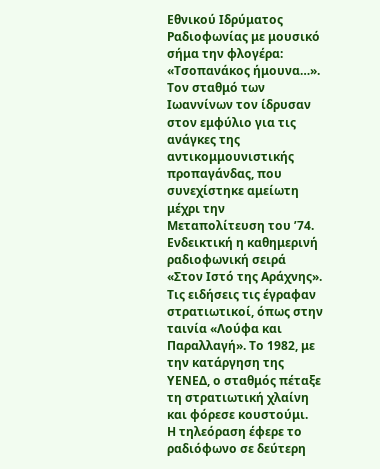Εθνικού Ιδρύματος Ραδιοφωνίας με μουσικό σήμα την φλογέρα: «Τσοπανάκος ήμουνα…».
Τον σταθμό των Ιωαννίνων τον ίδρυσαν στον εμφύλιο για τις ανάγκες της αντικομμουνιστικής προπαγάνδας, που συνεχίστηκε αμείωτη μέχρι την Μεταπολίτευση του ’74. Ενδεικτική η καθημερινή ραδιοφωνική σειρά «Στον Ιστό της Αράχνης». Τις ειδήσεις τις έγραφαν στρατιωτικοί, όπως στην ταινία «Λούφα και Παραλλαγή». Το 1982, με την κατάργηση της ΥΕΝΕΔ, ο σταθμός πέταξε τη στρατιωτική χλαίνη και φόρεσε κουστούμι.
Η τηλεόραση έφερε το ραδιόφωνο σε δεύτερη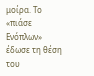μοίρα. Το «πιάσε Ενόπλων» έδωσε τη θέση του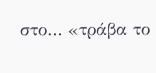στο… «τράβα το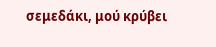σεμεδάκι, μού κρύβει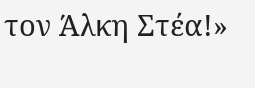τον Άλκη Στέα!»